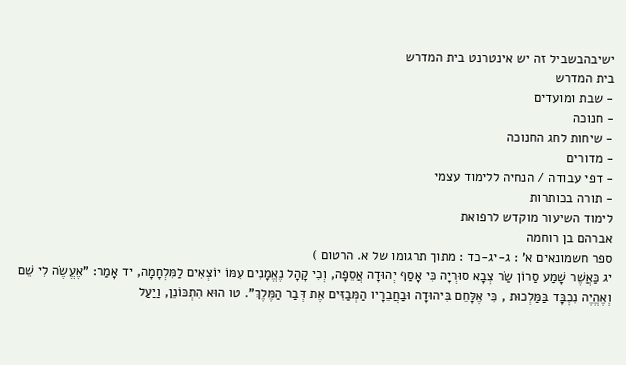ישיבהבשביל זה יש אינטרנט בית המדרש
בית המדרש
- שבת ומועדים
- חנוכה
- שיחות לחג החנוכה
- מדורים
- דפי עבודה / הנחיה ללימוד עצמי
- תורה בכותרות
לימוד השיעור מוקדש לרפואת
אברהם בן רוחמה
ספר חשמונאים א' : ג-יג-כד : מתוך תרגומו של א. הרטום )
יג כַּאֲשֶׁר שָׁמַע סַרוֹן שַׂר צְבָא סוּרְיָה כִּי אָסַף יְהוּדָה אֲסֵפָה, וְכִי קָהָל נֶאֱמָנִים עִמּוֹ יוֹצְאִים לַמִּלְחָמָה, יד אָמַר: "אֶעֱשֶׂה לִי שֵׁם וְאֶהֱיֶה נִכְבָּד בַּמַּלְכוּת , כִּי אֶלָּחֵם בִּיהוּדָה וּבַחֲבֵרָיו הַמְּבַזִּים אֶת דְּבַר הַמֶּלֶךְ". טו הוּא הִתְכּוֹנֵן, וַיַעַל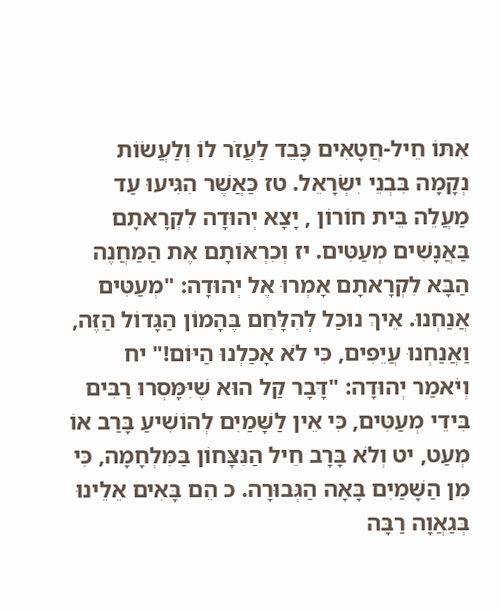אִתּוֹ חֵיל-חֲטָאִים כָּבֵד לַעֲזֹר לוֹ וְלַעֲשׂוֹת נְקָמָה בִּבְנֵי יִשְׂרָאֵל. טז כַּאֲשֶׁר הִגִּיעוּ עַד מַעֲלֵה בֵּית חוֹרוֹן , יָצָא יְהוּדָה לִקְרָאתָם בַּאֲנָשִׁים מְעַטִּים. יז וְכִרְאוֹתָם אֶת הַמַּחֲנֶה הַבָּא לִקְרָאתָם אָמְרוּ אֶל יְהוּדָה: "מְעַטִּים אֲנַחְנוּ. אֵיךְ נוּכַל לְהִלָּחֵם בֶּהָמוֹן הַגָּדוֹל הַזֶּה, וַאֲנַחְנוּ עֲיֵפִים, כִּי לֹא אָכַלְנוּ הַיּוֹם!" יח וְיֹאמַר יְהוּדָה: "דָּבָר קַל הוּא שֶׁיִּמָּסְרוּ רַבִּים בִּידֵי מְעַטִּים, כִּי אֵין לַשָּׁמַיִם לְהוֹשִׁיעַ בָּרַב אוֹ מְעַט, יט וְלֹא בָּרָב חֵיל הַנִּצָּחוֹן בַּמִּלְחָמָה, כִּי מִן הַשָּׁמַיִם בָּאָה הַגְּבוּרָה. כ הֵם בָּאִים אֵלֵינוּ בְּגַאֲוָה רַבָּה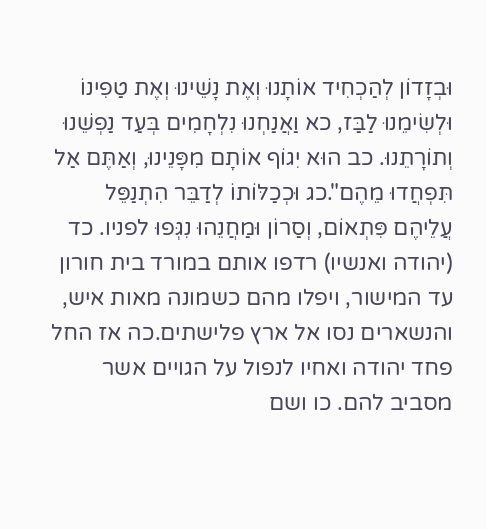וּבְזָדוֹן לְהַכְחִיד אוֹתָנוּ וְאֶת נָשֵׁינוּ וְאֶת טַפִינוֹ וּלְשִׂימֵנוּ לַבַּז, כא וַאֲנַחְנוּ נִלְחָמִים בְּעַד נַפְשֵׁנוּ וְתוֹרָתֵנוּ. כב הוּא יִגוֹף אוֹתָם מִפָּנֵינוּ, וְאַתֶּם אַל תִּפְחֲדוּ מֵהֶם".כג וּכְכַלּוֹתוֹ לְדַבֵּר הִתְנַפֵּל עֲלֵיהֶם פִּתְאוֹם, וְסַרוֹן וּמַחֲנֵהוּ נִגְּפוּ לפניו. כד (יהודה ואנשיו) רדפו אותם במורד בית חורון עד המישור, ויפלו מהם כשמונה מאות איש, והנשארים נסו אל ארץ פלישתים.כה אז החל פחד יהודה ואחיו לנפול על הגויים אשר מסביב להם. כו ושם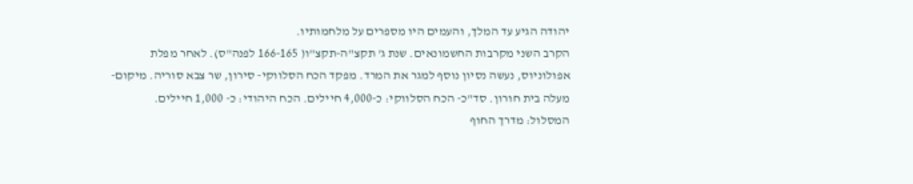יהודה הגיע עד המלך, והעמים היו מספרים על מלחמותיו.
הקרב השני מקרבות החשמונאים. שנת ג' תקצ"ה-תקצ"ו( 166-165 לפנה"ס). לאחר מפלת אפולוניוס, נעשה נסיון נוסף למגר את המרד. מפקד הכח הסלווקי- סירון, שר צבא סוריה. מיקום- מעלה בית חורון. סד"כ- הכח הסלווקי: כ-4,000 חיילים. הכח היהודי: כ- 1,000 חיילים. המסלול: מדרך החוף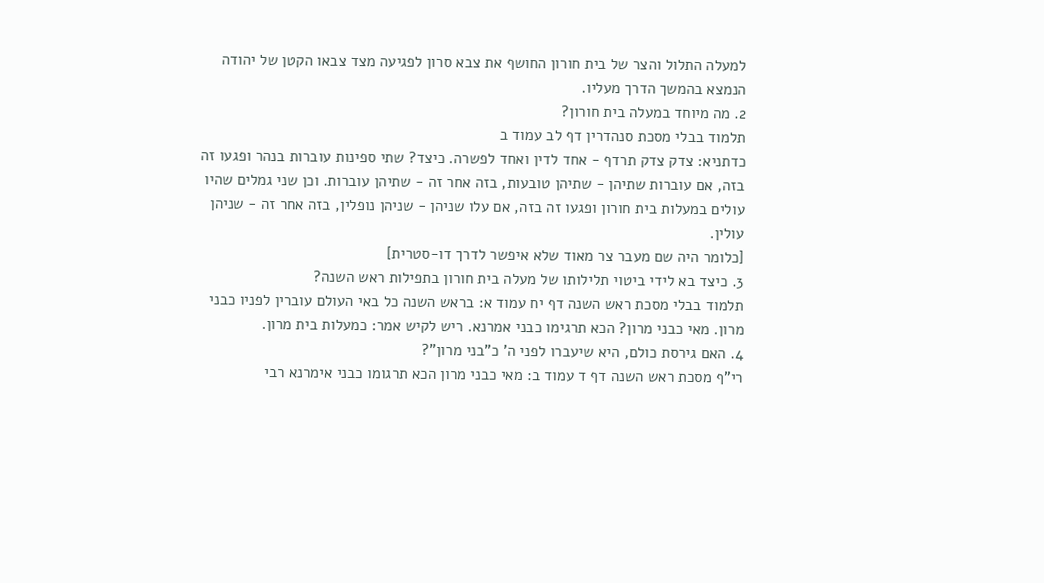למעלה התלול והצר של בית חורון החושף את צבא סרון לפגיעה מצד צבאו הקטן של יהודה הנמצא בהמשך הדרך מעליו.
2. מה מיוחד במעלה בית חורון?
תלמוד בבלי מסכת סנהדרין דף לב עמוד ב
כדתניא: צדק צדק תרדף - אחד לדין ואחד לפשרה. כיצד? שתי ספינות עוברות בנהר ופגעו זה בזה, אם עוברות שתיהן - שתיהן טובעות, בזה אחר זה - שתיהן עוברות. וכן שני גמלים שהיו עולים במעלות בית חורון ופגעו זה בזה, אם עלו שניהן - שניהן נופלין, בזה אחר זה - שניהן עולין.
[כלומר היה שם מעבר צר מאוד שלא איפשר לדרך דו-סטרית]
3. כיצד בא לידי ביטוי תלילותו של מעלה בית חורון בתפילות ראש השנה?
תלמוד בבלי מסכת ראש השנה דף יח עמוד א: בראש השנה כל באי העולם עוברין לפניו כבני מרון. מאי כבני מרון? הכא תרגימו כבני אמרנא. ריש לקיש אמר: כמעלות בית מרון.
4. האם גירסת כולם, היא שיעברו לפני ה' כ"בני מרון"?
רי"ף מסכת ראש השנה דף ד עמוד ב: מאי כבני מרון הכא תרגומו כבני אימרנא רבי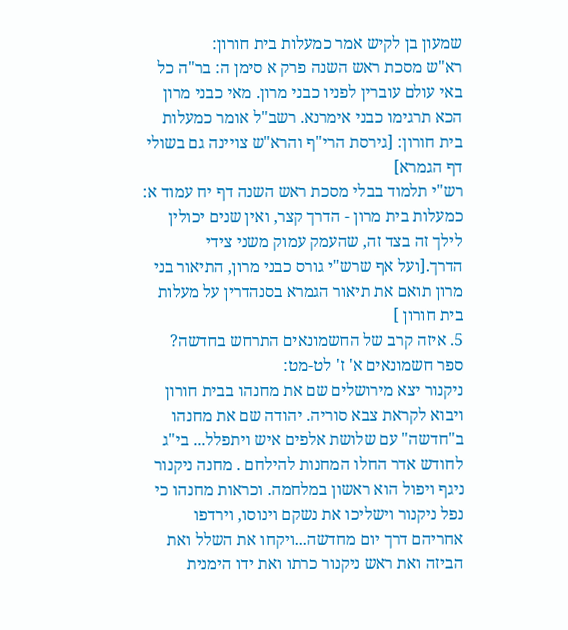שמעון בן לקיש אמר כמעלות בית חורון:
רא"ש מסכת ראש השנה פרק א סימן ה: בר"ה כל באי עולם עוברין לפניו כבני מרון. מאי כבני מרון הכא תרגימו כבני אימרנא. רשב"ל אומר כמעלות בית חורון: [גירסת הרי"ף והרא"ש צויינה גם בשולי דף הגמרא]
רש"י תלמוד בבלי מסכת ראש השנה דף יח עמוד א: כמעלות בית מרון - הדרך קצר, ואין שנים יכולין לילך זה בצד זה, שהעמק עמוק משני צידי הדרך.[ועל אף שרש"י גורס כבני מרון, התיאור בני מרון תואם את תיאור הגמרא בסנהדרין על מעלות בית חורון ]
5. איזה קרב של החשמונאים התרחש בחדשה?
ספר חשמונאים א' ז' לט-מט:
ניקנור יצא מירושלים שם את מחנהו בבית חורון ויבוא לקראת צבא סוריה. יהודה שם את מחנהו ב"חדשה" עם שלושת אלפים איש ויתפלל... בי"ג לחודש אדר החלו המחנות להילחם . מחנה ניקנור ניגף ויפול הוא ראשון במלחמה. וכראות מחנהו כי נפל ניקנור וישליכו את נשקם וינוסו, וירדפו אחריהם דרך יום מחדשה...ויקחו את השלל ואת הביזה ואת ראש ניקנור כרתו ואת ידו הימנית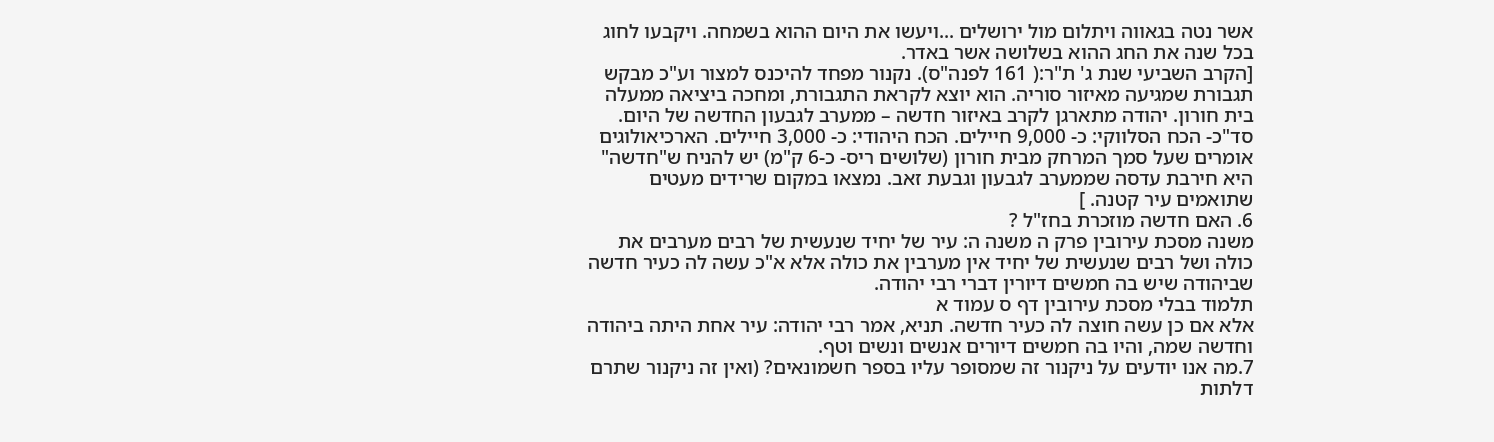אשר נטה בגאווה ויתלום מול ירושלים ...ויעשו את היום ההוא בשמחה. ויקבעו לחוג בכל שנה את החג ההוא בשלושה אשר באדר.
[הקרב השביעי שנת ג' ת"ר:( 161 לפנה"ס). נקנור מפחד להיכנס למצור וע"כ מבקש תגבורת שמגיעה מאיזור סוריה. הוא יוצא לקראת התגבורת, ומחכה ביציאה ממעלה בית חורון. יהודה מתארגן לקרב באיזור חדשה – ממערב לגבעון החדשה של היום. סד"כ- הכח הסלווקי: כ- 9,000 חיילים. הכח היהודי: כ- 3,000 חיילים. הארכיאולוגים אומרים שעל סמך המרחק מבית חורון (שלושים ריס- כ-6 ק"מ) יש להניח ש"חדשה" היא חירבת עדסה שממערב לגבעון וגבעת זאב. נמצאו במקום שרידים מעטים שתואמים עיר קטנה. ]
6. האם חדשה מוזכרת בחז"ל ?
משנה מסכת עירובין פרק ה משנה ה: עיר של יחיד שנעשית של רבים מערבים את כולה ושל רבים שנעשית של יחיד אין מערבין את כולה אלא א"כ עשה לה כעיר חדשה שביהודה שיש בה חמשים דיורין דברי רבי יהודה.
תלמוד בבלי מסכת עירובין דף ס עמוד א
אלא אם כן עשה חוצה לה כעיר חדשה. תניא, אמר רבי יהודה: עיר אחת היתה ביהודה וחדשה שמה, והיו בה חמשים דיורים אנשים ונשים וטף.
7.מה אנו יודעים על ניקנור זה שמסופר עליו בספר חשמונאים? (ואין זה ניקנור שתרם דלתות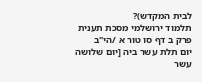לבית המקדש)?
תלמוד ירושלמי מסכת תענית פרק ב דף סו טור א /הי"ב
יום תלת עשר ביה [יום שלושה עשר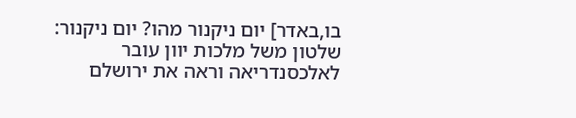בו,באדר] יום ניקנור מהו? יום ניקנור: שלטון משל מלכות יוון עובר לאלכסנדריאה וראה את ירושלם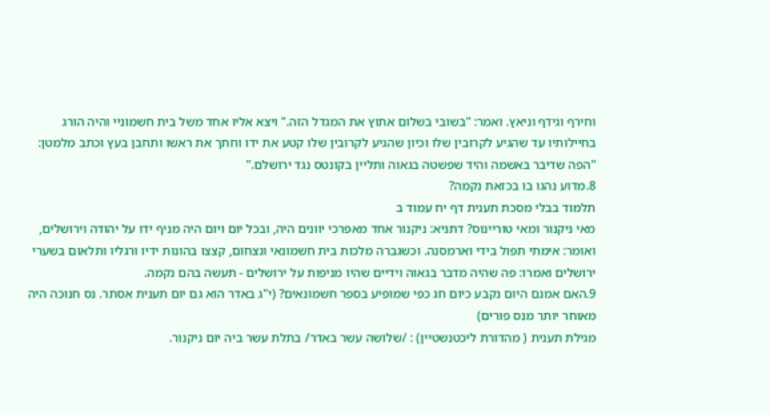וחירף וגידף וניאץ. ואמר: "בשובי בשלום אתוץ את המגדל הזה." ויצא אליו אחד משל בית חשמוניי והיה הורג בחיילותיו עד שהגיע לקרובין שלו וכיון שהגיע לקרובין שלו קטע את ידו וחתך את ראשו ותחבן בעץ וכתב מלמטן: "הפה שדיבר באשמה והיד שפשטה בגאוה ותליין בקונטס נגד ירושלם."
8.מדוע נהגו בו בכזאת נקמה?
תלמוד בבלי מסכת תענית דף יח עמוד ב
מאי ניקנור ומאי טוריינוס? דתניא: ניקנור אחד מאפרכי יוונים היה, ובכל יום ויום היה מניף ידו על יהודה וירושלים, ואומר: אימתי תפול בידי וארמסנה. וכשגברה מלכות בית חשמונאי ונצחום, קצצו בהונות ידיו ורגליו ותלאום בשערי ירושלים ואמרו: פה שהיה מדבר בגאוה וידיים שהיו מניפות על ירושלים - תעשה בהם נקמה.
9.האם אמנם היום נקבע כיום חג כפי שמופיע בספר חשמונאים? (י"ג באדר הוא גם יום תענית אסתר. נס חנוכה היה מאוחר יותר מנס פורים)
מגילת תענית ( מהדורת ליכטנשטיין) : /שלושה עשר באדר/ בתלת עשר ביה יום ניקנור.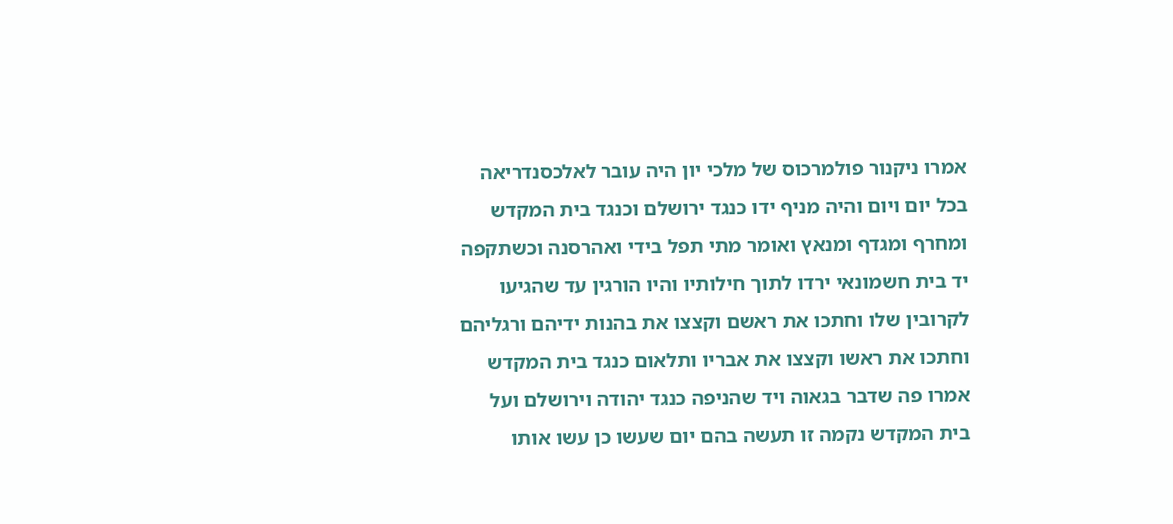אמרו ניקנור פולמרכוס של מלכי יון היה עובר לאלכסנדריאה בכל יום ויום והיה מניף ידו כנגד ירושלם וכנגד בית המקדש ומחרף ומגדף ומנאץ ואומר מתי תפל בידי ואהרסנה וכשתקפה יד בית חשמונאי ירדו לתוך חילותיו והיו הורגין עד שהגיעו לקרובין שלו וחתכו את ראשם וקצצו את בהנות ידיהם ורגליהם וחתכו את ראשו וקצצו את אבריו ותלאום כנגד בית המקדש אמרו פה שדבר בגאוה ויד שהניפה כנגד יהודה וירושלם ועל בית המקדש נקמה זו תעשה בהם יום שעשו כן עשו אותו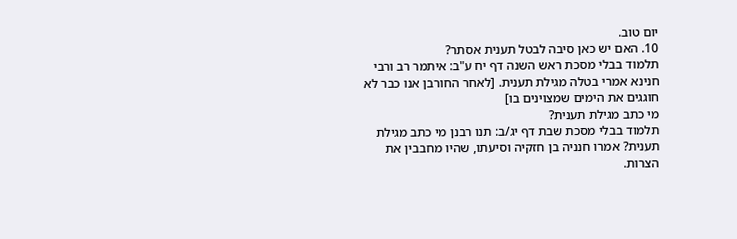יום טוב.
10. האם יש כאן סיבה לבטל תענית אסתר?
תלמוד בבלי מסכת ראש השנה דף יח ע"ב: איתמר רב ורבי חנינא אמרי בטלה מגילת תענית. [לאחר החורבן אנו כבר לא חוגגים את הימים שמצוינים בו]
מי כתב מגילת תענית?
תלמוד בבלי מסכת שבת דף יג/ב: תנו רבנן מי כתב מגילת תענית? אמרו חנניה בן חזקיה וסיעתו, שהיו מחבבין את הצרות.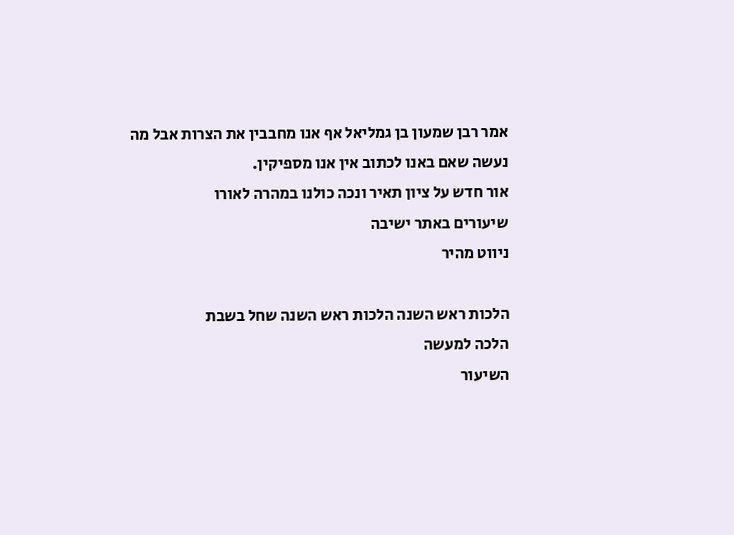אמר רבן שמעון בן גמליאל אף אנו מחבבין את הצרות אבל מה נעשה שאם באנו לכתוב אין אנו מספיקין.
אור חדש על ציון תאיר ונכה כולנו במהרה לאורו
שיעורים באתר ישיבה
ניווט מהיר

הלכות ראש השנה הלכות ראש השנה שחל בשבת
הלכה למעשה
השיעור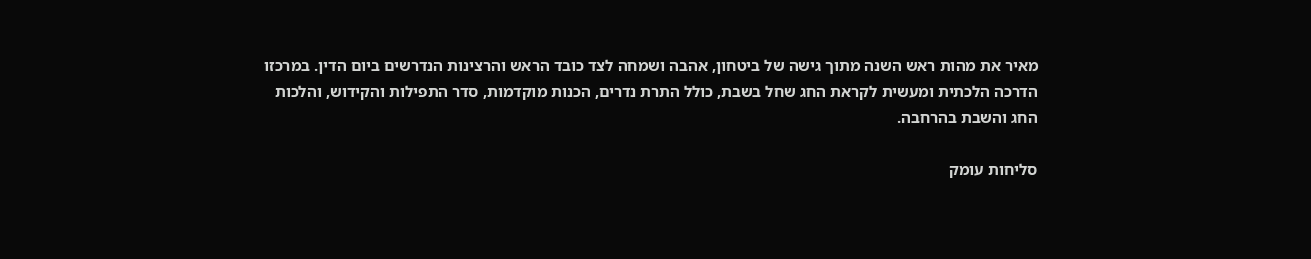מאיר את מהות ראש השנה מתוך גישה של ביטחון, אהבה ושמחה לצד כובד הראש והרצינות הנדרשים ביום הדין. במרכזו הדרכה הלכתית ומעשית לקראת החג שחל בשבת, כולל התרת נדרים, הכנות מוקדמות, סדר התפילות והקידוש, והלכות החג והשבת בהרחבה.

סליחות עומק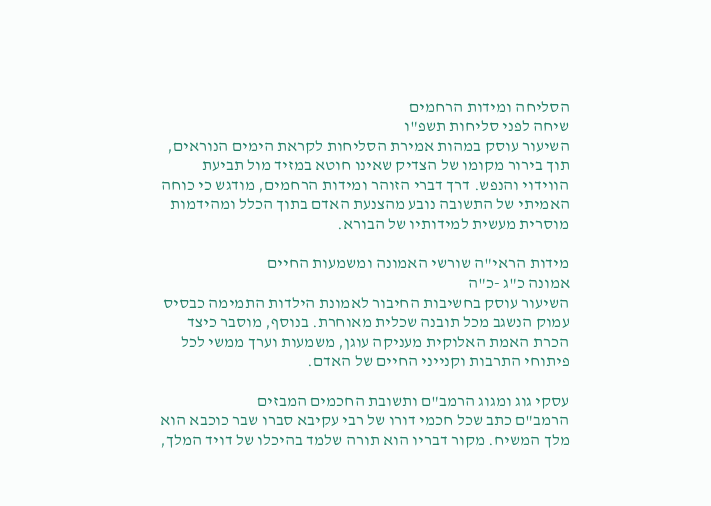הסליחה ומידות הרחמים
שיחה לפני סליחות תשפ"ו
השיעור עוסק במהות אמירת הסליחות לקראת הימים הנוראים, תוך בירור מקומו של הצדיק שאינו חוטא במזיד מול תביעת הווידוי והנפש. דרך דברי הזוהר ומידות הרחמים, מודגש כי כוחה האמיתי של התשובה נובע מהצנעת האדם בתוך הכלל ומהידמות מוסרית מעשית למידותיו של הבורא.

מידות הראי"ה שורשי האמונה ומשמעות החיים
אמונה כ"ג -כ"ה
השיעור עוסק בחשיבות החיבור לאמונת הילדות התמימה כבסיס עמוק הנשגב מכל תובנה שכלית מאוחרת. בנוסף, מוסבר כיצד הכרת האמת האלוקית מעניקה עוגן, משמעות וערך ממשי לכל פיתוחי התרבות וקנייני החיים של האדם.

עסקי גוג ומגוג הרמב"ם ותשובת החכמים המבזים
הרמב"ם כתב שכל חכמי דורו של רבי עקיבא סברו שבר כוכבא הוא מלך המשיח. מקור דבריו הוא תורה שלמד בהיכלו של דויד המלך,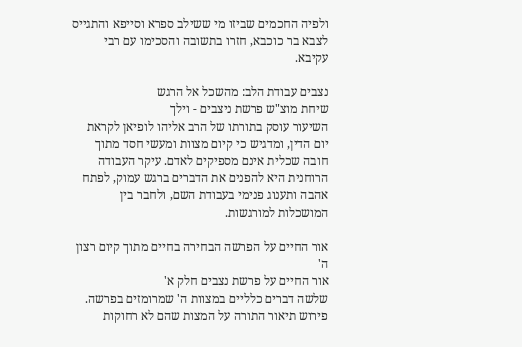ולפיה החכמים שביזו מי ששילב ספרא וסייפא והתגייס לצבא בר כוכבא, חזרו בתשובה והסכימו עם רבי עקיבא.

נצבים עבודת הלב: מהשכל אל הרגש
שיחת מוצ"ש פרשת ניצבים - וילך
השיעור עוסק בתורתו של הרב אליהו לופיאן לקראת יום הדין, ומדגיש כי קיום מצוות ומעשי חסד מתוך חובה שכלית אינם מספיקים לאדם. עיקר העבודה הרוחנית היא להפנים את הדברים ברגש עמוק, לפתח אהבה ותענוג פנימי בעבודת השם, ולחבר בין המושכלות למורגשות.

אור החיים על הפרשה הבחירה בחיים מתוך קיום רצון ה'
אור החיים על פרשת נצבים חלק א'
שלשה דברים כלליים במצוות ה' שמרומזים בפרשה. פירוש תיאור התורה על המצות שהם לא רחוקות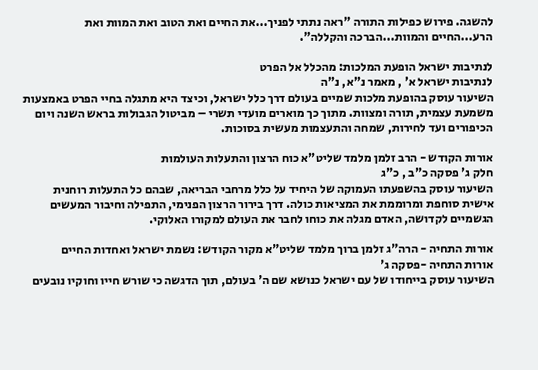להשגה. פירוש כפילות התורה "ראה נתתי לפניך...את החיים ואת הטוב ואת המוות ואת הרע...החיים והמוות...הברכה והקללה".

לנתיבות ישראל הופעת המלכות: מהכלל אל הפרט
לנתיבות ישראל א' , מאמר נ"א, נ"ה
השיעור עוסק בהופעת מלכות שמיים בעולם דרך כלל ישראל, וכיצד היא מתגלה בחיי הפרט באמצעות משמעת עצמית, תורה ומצוות. מתוך כך מוארים מועדי תשרי – מביטול הגבולות בראש השנה ויום הכיפורים ועד לחירות, שמחה והתעצמות מעשית בסוכות.

אורות הקודש - הרב זלמן מלמד שליט"א כוח הרצון והתעלות העולמות
חלק ג' פסקה כ"ב , כ"ג
השיעור עוסק בהשפעתו העמוקה של היחיד על כלל מרחבי הבריאה, שבהם כל התעלות רוחנית אישית סוחפת ומרוממת את המציאות כולה. דרך בירור הרצון הפנימי, התפילה וחיבור המעשים הגשמיים לקדושה, האדם מגלה את כוחו לחבר את העולם למקורו האלוקי.

אורות התחיה - הרה"ג זלמן ברוך מלמד שליט"א מקור הקודש: נשמת ישראל ואחדות החיים
אורות התחיה -פסקה ג'
השיעור עוסק בייחודו של עם ישראל כנושא שם ה' בעולם, תוך הדגשה כי שורש חייו וחוקיו נובעים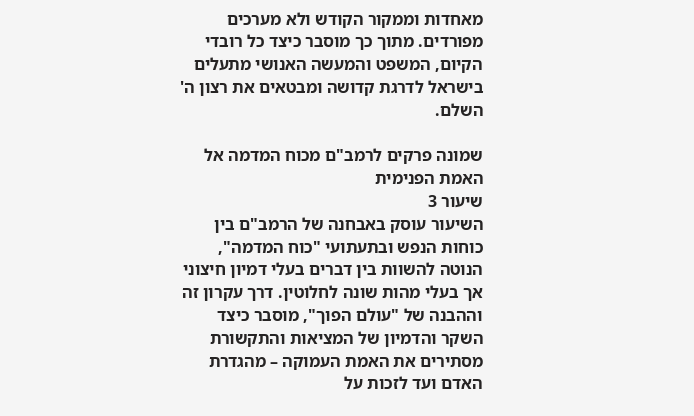מאחדות וממקור הקודש ולא מערכים מפורדים. מתוך כך מוסבר כיצד כל רובדי הקיום, המשפט והמעשה האנושי מתעלים בישראל לדרגת קדושה ומבטאים את רצון ה' השלם.

שמונה פרקים לרמב"ם מכוח המדמה אל האמת הפנימית
שיעור 3
השיעור עוסק באבחנה של הרמב"ם בין כוחות הנפש ובתעתועי "כוח המדמה", הנוטה להשוות בין דברים בעלי דמיון חיצוני אך בעלי מהות שונה לחלוטין. דרך עקרון זה וההבנה של "עולם הפוך", מוסבר כיצד השקר והדמיון של המציאות והתקשורת מסתירים את האמת העמוקה – מהגדרת האדם ועד לזכות על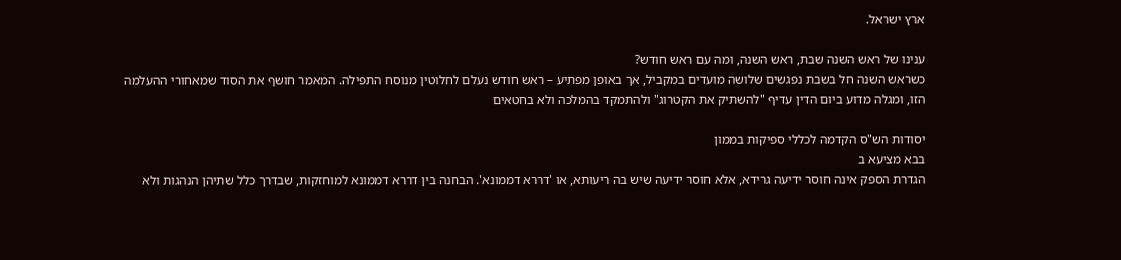ארץ ישראל.

ענינו של ראש השנה שבת, ראש השנה, ומה עם ראש חודש?
כשראש השנה חל בשבת נפגשים שלושה מועדים במקביל, אך באופן מפתיע – ראש חודש נעלם לחלוטין מנוסח התפילה. המאמר חושף את הסוד שמאחורי ההעלמה הזו, ומגלה מדוע ביום הדין עדיף "להשתיק את הקטרוג" ולהתמקד בהמלכה ולא בחטאים

יסודות הש"ס הקדמה לכללי ספיקות בממון
בבא מציעא ב
הגדרת הספק אינה חוסר ידיעה גרידא, אלא חוסר ידיעה שיש בה ריעותא, או 'דררא דממונא'. הבחנה בין דררא דממונא למוחזקות, שבדרך כלל שתיהן הנהגות ולא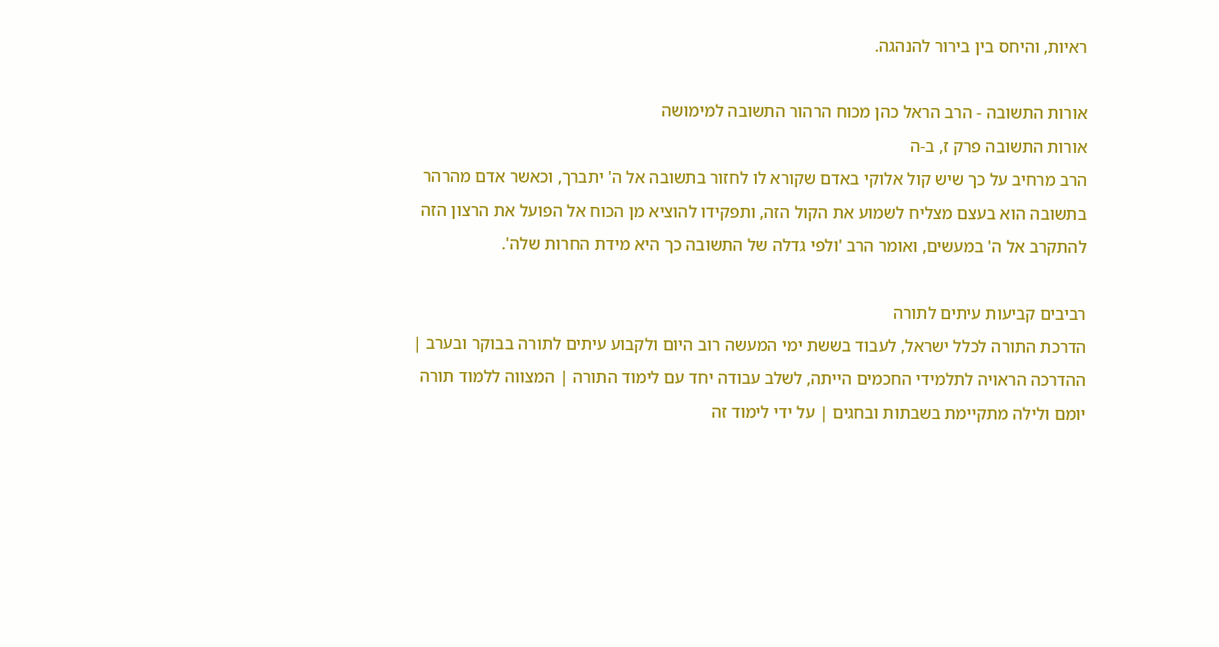ראיות, והיחס בין בירור להנהגה.

אורות התשובה - הרב הראל כהן מכוח הרהור התשובה למימושה
אורות התשובה פרק ז, ב-ה
הרב מרחיב על כך שיש קול אלוקי באדם שקורא לו לחזור בתשובה אל ה' יתברך, וכאשר אדם מהרהר בתשובה הוא בעצם מצליח לשמוע את הקול הזה, ותפקידו להוציא מן הכוח אל הפועל את הרצון הזה להתקרב אל ה' במעשים, ואומר הרב 'ולפי גדלה של התשובה כך היא מידת החרות שלה'.

רביבים קביעות עיתים לתורה
הדרכת התורה לכלל ישראל, לעבוד בששת ימי המעשה רוב היום ולקבוע עיתים לתורה בבוקר ובערב | ההדרכה הראויה לתלמידי החכמים הייתה, לשלב עבודה יחד עם לימוד התורה | המצווה ללמוד תורה יומם ולילה מתקיימת בשבתות ובחגים | על ידי לימוד זה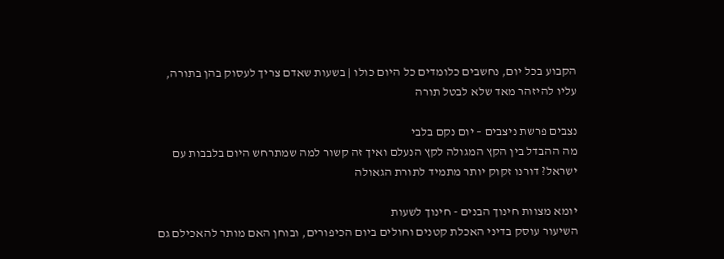הקבוע בכל יום, נחשבים כלומדים כל היום כולו | בשעות שאדם צריך לעסוק בהן בתורה, עליו להיזהר מאד שלא לבטל תורה

נצבים פרשת ניצבים – יום נקם בלבי
מה ההבדל בין הקץ המגולה לקץ הנעלם ואיך זה קשור למה שמתרחש היום בלבבות עם ישראל? דורנו זקוק יותר מתמיד לתורת הגאולה

יומא מצוות חינוך הבנים - חינוך לשעות
השיעור עוסק בדיני האכלת קטנים וחולים ביום הכיפורים, ובוחן האם מותר להאכילם גם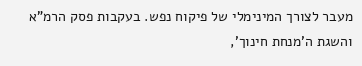מעבר לצורך המינימלי של פיקוח נפש. בעקבות פסק הרמ"א והשגת ה'מנחת חינוך',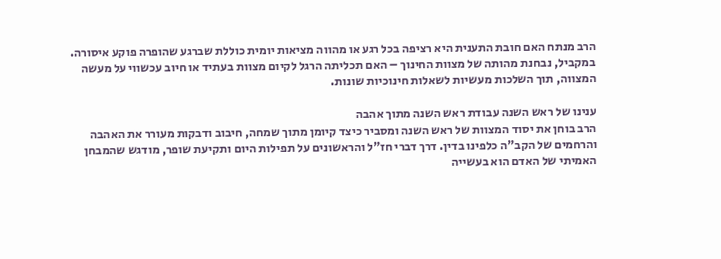הרב מנתח האם חובת התענית היא רציפה בכל רגע או מהווה מציאות יומית כוללת שברגע שהופרה פוקע איסורה. במקביל, נבחנת מהותה של מצוות החינוך – האם תכליתה הרגל לקיום מצוות בעתיד או חיוב עכשווי על מעשה המצווה, תוך השלכות מעשיות לשאלות חינוכיות שונות.

ענינו של ראש השנה עבודת ראש השנה מתוך אהבה
הרב בוחן את יסוד המצוות של ראש השנה ומסביר כיצד קיומן מתוך שמחה, חיבוב ודבקות מעורר את האהבה והרחמים של הקב"ה כלפינו בדין. דרך דברי חז"ל והראשונים על תפילות היום ותקיעת שופר, מודגש שהמבחן האמיתי של האדם הוא בעשייה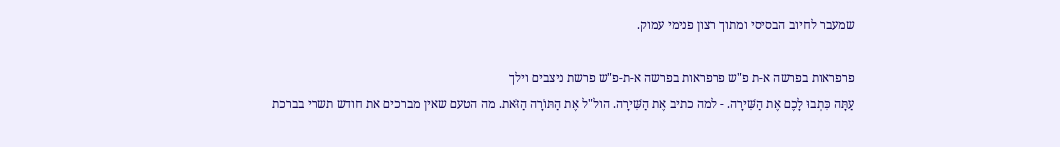שמעבר לחיוב הבסיסי ומתוך רצון פנימי עמוק.

פרפראות בפרשה א-ת פ"ש פרפראות בפרשה א-ת-פ"ש פרשת ניצבים וילך
עַתָּה כִּתְבוּ לָכֶם אֶת הַשִּׁירָה. - למה כתיב אֶת הַשִּׁירָה. הול"ל אֶת הַתּוֹרָה הַזֹּאת. מה הטעם שאין מברכים את חודש תשרי בברכת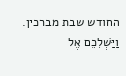החודש שבת מברכין. וַיַּשְׁלִכֵם אֶל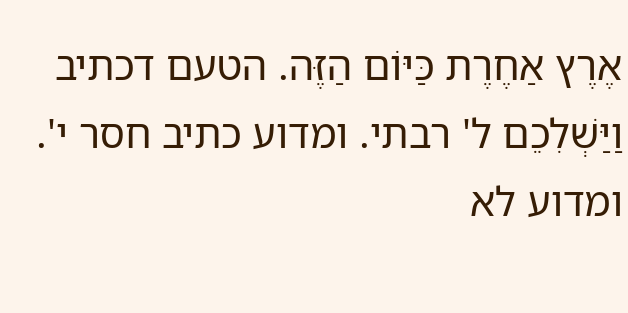אֶרֶץ אַחֶרֶת כַּיּוֹם הַזֶּה. הטעם דכתיב וַיַּשְׁלִכֵם ל' רבתי. ומדוע כתיב חסר י'. ומדוע לא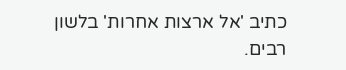כתיב 'אל ארצות אחרות' בלשון רבים.